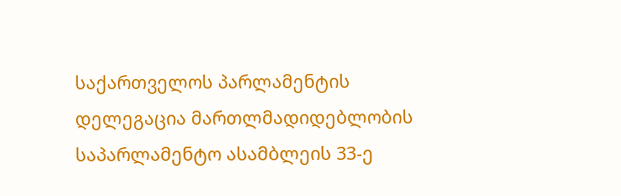საქართველოს პარლამენტის დელეგაცია მართლმადიდებლობის საპარლამენტო ასამბლეის 33-ე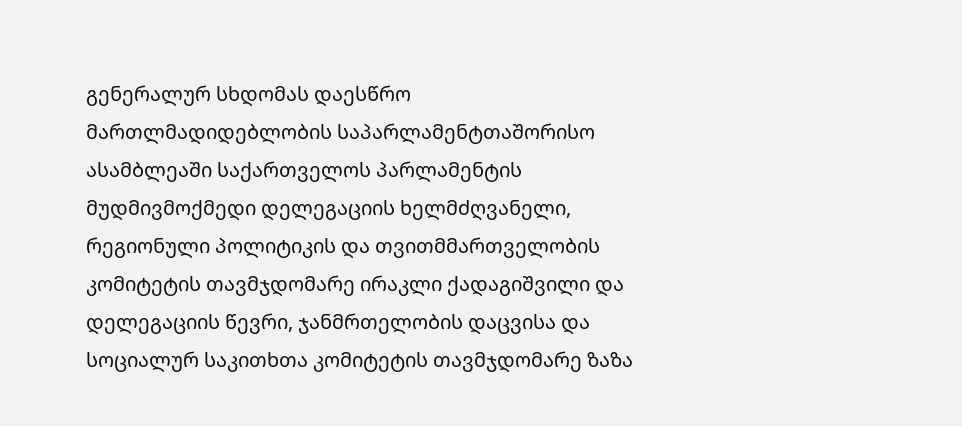გენერალურ სხდომას დაესწრო
მართლმადიდებლობის საპარლამენტთაშორისო ასამბლეაში საქართველოს პარლამენტის მუდმივმოქმედი დელეგაციის ხელმძღვანელი, რეგიონული პოლიტიკის და თვითმმართველობის კომიტეტის თავმჯდომარე ირაკლი ქადაგიშვილი და დელეგაციის წევრი, ჯანმრთელობის დაცვისა და სოციალურ საკითხთა კომიტეტის თავმჯდომარე ზაზა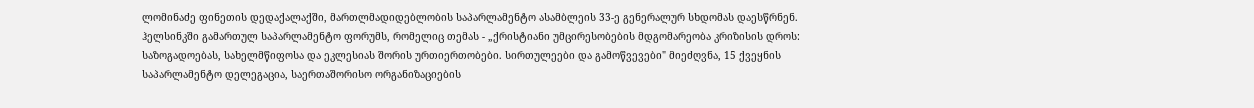ლომინაძე ფინეთის დედაქალაქში, მართლმადიდებლობის საპარლამენტო ასამბლეის 33-ე გენერალურ სხდომას დაესწრნენ.
ჰელსინკში გამართულ საპარლამენტო ფორუმს, რომელიც თემას - „ქრისტიანი უმცირესობების მდგომარეობა კრიზისის დროს: საზოგადოებას, სახელმწიფოსა და ეკლესიას შორის ურთიერთობები. სირთულეები და გამოწვევები" მიეძღვნა, 15 ქვეყნის საპარლამენტო დელეგაცია, საერთაშორისო ორგანიზაციების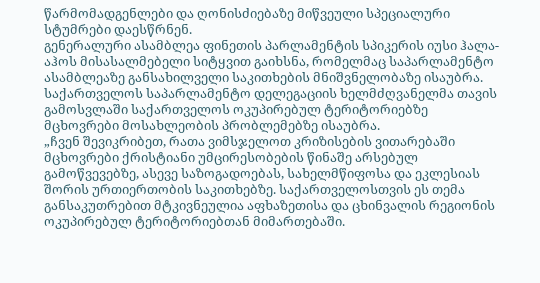წარმომადგენლები და ღონისძიებაზე მიწვეული სპეციალური სტუმრები დაესწრნენ.
გენერალური ასამბლეა ფინეთის პარლამენტის სპიკერის იუსი ჰალა-აჰოს მისასალმებელი სიტყვით გაიხსნა, რომელმაც საპარლამენტო ასამბლეაზე განსახილველი საკითხების მნიშვნელობაზე ისაუბრა.
საქართველოს საპარლამენტო დელეგაციის ხელმძღვანელმა თავის გამოსვლაში საქართველოს ოკუპირებულ ტერიტორიებზე მცხოვრები მოსახლეობის პრობლემებზე ისაუბრა.
„ჩვენ შევიკრიბეთ, რათა ვიმსჯელოთ კრიზისების ვითარებაში მცხოვრები ქრისტიანი უმცირესობების წინაშე არსებულ გამოწვევებზე, ასევე საზოგადოებას, სახელმწიფოსა და ეკლესიას შორის ურთიერთობის საკითხებზე. საქართველოსთვის ეს თემა განსაკუთრებით მტკივნეულია აფხაზეთისა და ცხინვალის რეგიონის ოკუპირებულ ტერიტორიებთან მიმართებაში.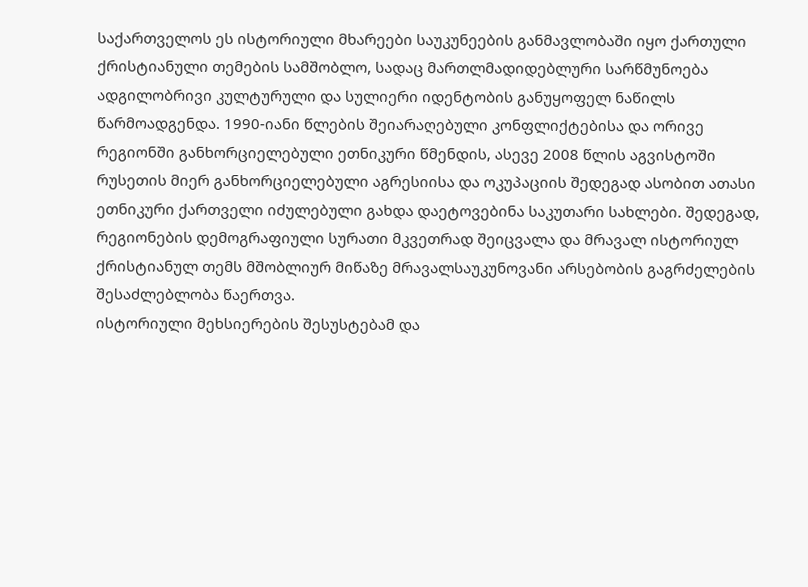საქართველოს ეს ისტორიული მხარეები საუკუნეების განმავლობაში იყო ქართული ქრისტიანული თემების სამშობლო, სადაც მართლმადიდებლური სარწმუნოება ადგილობრივი კულტურული და სულიერი იდენტობის განუყოფელ ნაწილს წარმოადგენდა. 1990-იანი წლების შეიარაღებული კონფლიქტებისა და ორივე რეგიონში განხორციელებული ეთნიკური წმენდის, ასევე 2008 წლის აგვისტოში რუსეთის მიერ განხორციელებული აგრესიისა და ოკუპაციის შედეგად ასობით ათასი ეთნიკური ქართველი იძულებული გახდა დაეტოვებინა საკუთარი სახლები. შედეგად, რეგიონების დემოგრაფიული სურათი მკვეთრად შეიცვალა და მრავალ ისტორიულ ქრისტიანულ თემს მშობლიურ მიწაზე მრავალსაუკუნოვანი არსებობის გაგრძელების შესაძლებლობა წაერთვა.
ისტორიული მეხსიერების შესუსტებამ და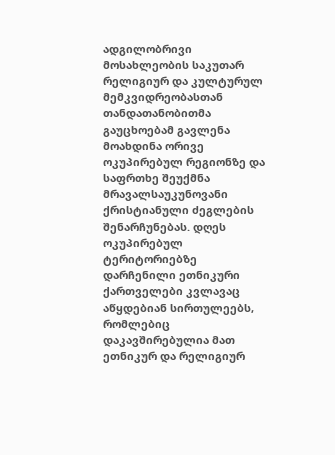ადგილობრივი მოსახლეობის საკუთარ რელიგიურ და კულტურულ მემკვიდრეობასთან თანდათანობითმა გაუცხოებამ გავლენა მოახდინა ორივე ოკუპირებულ რეგიონზე და საფრთხე შეუქმნა მრავალსაუკუნოვანი ქრისტიანული ძეგლების შენარჩუნებას. დღეს ოკუპირებულ ტერიტორიებზე დარჩენილი ეთნიკური ქართველები კვლავაც აწყდებიან სირთულეებს, რომლებიც დაკავშირებულია მათ ეთნიკურ და რელიგიურ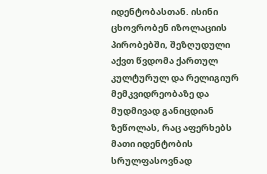იდენტობასთან. ისინი ცხოვრობენ იზოლაციის პირობებში, შეზღუდული აქვთ წვდომა ქართულ კულტურულ და რელიგიურ მემკვიდრეობაზე და მუდმივად განიცდიან ზეწოლას, რაც აფერხებს მათი იდენტობის სრულფასოვნად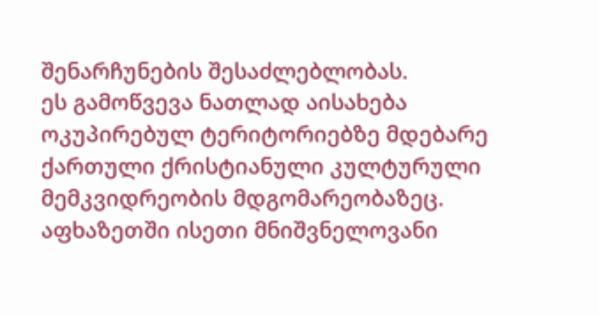შენარჩუნების შესაძლებლობას.
ეს გამოწვევა ნათლად აისახება ოკუპირებულ ტერიტორიებზე მდებარე ქართული ქრისტიანული კულტურული მემკვიდრეობის მდგომარეობაზეც. აფხაზეთში ისეთი მნიშვნელოვანი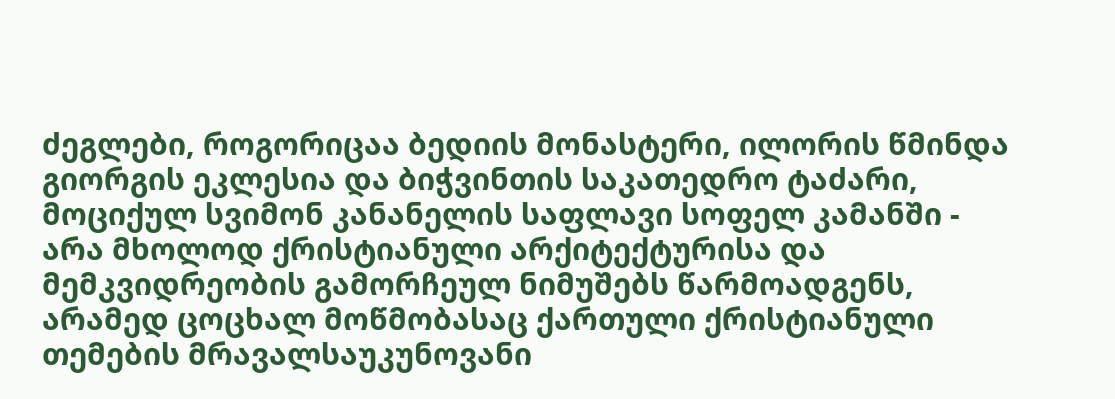ძეგლები, როგორიცაა ბედიის მონასტერი, ილორის წმინდა გიორგის ეკლესია და ბიჭვინთის საკათედრო ტაძარი, მოციქულ სვიმონ კანანელის საფლავი სოფელ კამანში - არა მხოლოდ ქრისტიანული არქიტექტურისა და მემკვიდრეობის გამორჩეულ ნიმუშებს წარმოადგენს, არამედ ცოცხალ მოწმობასაც ქართული ქრისტიანული თემების მრავალსაუკუნოვანი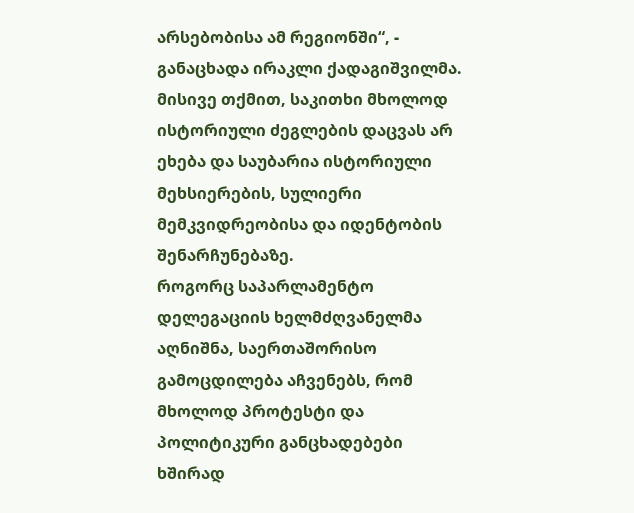არსებობისა ამ რეგიონში“, - განაცხადა ირაკლი ქადაგიშვილმა.
მისივე თქმით, საკითხი მხოლოდ ისტორიული ძეგლების დაცვას არ ეხება და საუბარია ისტორიული მეხსიერების, სულიერი მემკვიდრეობისა და იდენტობის შენარჩუნებაზე.
როგორც საპარლამენტო დელეგაციის ხელმძღვანელმა აღნიშნა, საერთაშორისო გამოცდილება აჩვენებს, რომ მხოლოდ პროტესტი და პოლიტიკური განცხადებები ხშირად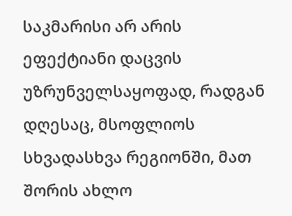საკმარისი არ არის ეფექტიანი დაცვის უზრუნველსაყოფად, რადგან დღესაც, მსოფლიოს სხვადასხვა რეგიონში, მათ შორის ახლო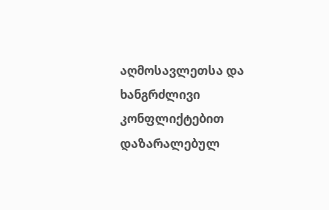აღმოსავლეთსა და ხანგრძლივი კონფლიქტებით დაზარალებულ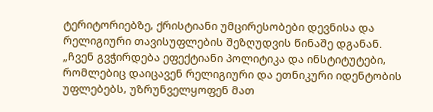ტერიტორიებზე, ქრისტიანი უმცირესობები დევნისა და რელიგიური თავისუფლების შეზღუდვის წინაშე დგანან.
„ჩვენ გვჭირდება ეფექტიანი პოლიტიკა და ინსტიტუტები, რომლებიც დაიცავენ რელიგიური და ეთნიკური იდენტობის უფლებებს, უზრუნველყოფენ მათ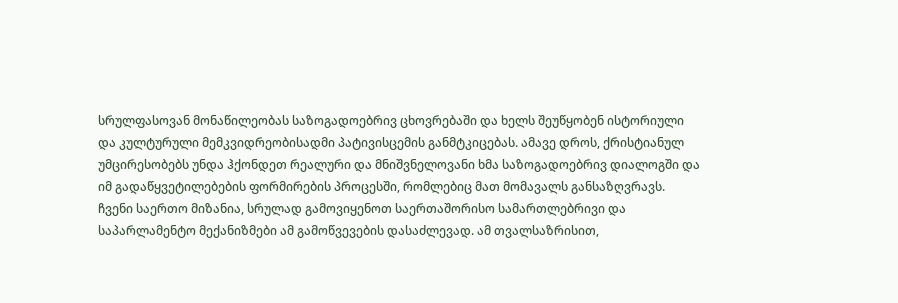სრულფასოვან მონაწილეობას საზოგადოებრივ ცხოვრებაში და ხელს შეუწყობენ ისტორიული და კულტურული მემკვიდრეობისადმი პატივისცემის განმტკიცებას. ამავე დროს, ქრისტიანულ უმცირესობებს უნდა ჰქონდეთ რეალური და მნიშვნელოვანი ხმა საზოგადოებრივ დიალოგში და იმ გადაწყვეტილებების ფორმირების პროცესში, რომლებიც მათ მომავალს განსაზღვრავს.
ჩვენი საერთო მიზანია, სრულად გამოვიყენოთ საერთაშორისო სამართლებრივი და საპარლამენტო მექანიზმები ამ გამოწვევების დასაძლევად. ამ თვალსაზრისით,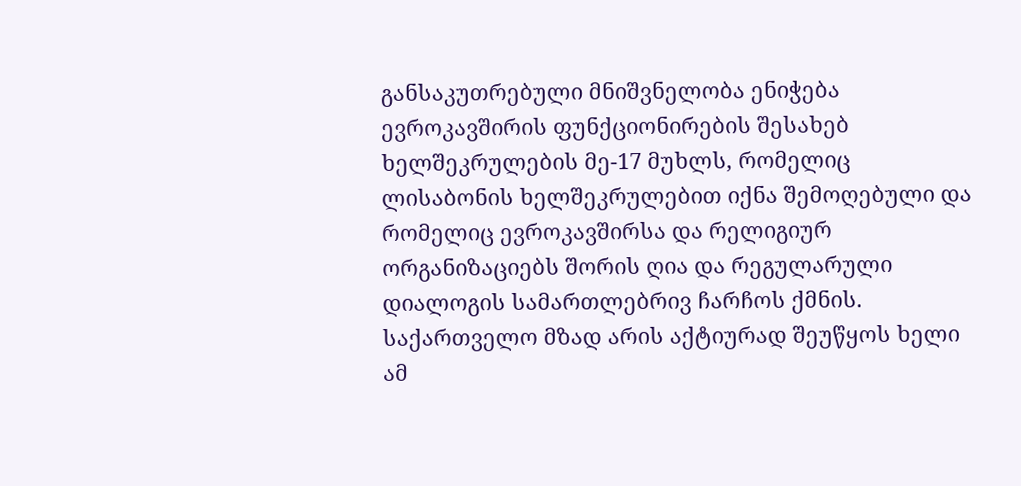განსაკუთრებული მნიშვნელობა ენიჭება ევროკავშირის ფუნქციონირების შესახებ ხელშეკრულების მე-17 მუხლს, რომელიც ლისაბონის ხელშეკრულებით იქნა შემოღებული და რომელიც ევროკავშირსა და რელიგიურ ორგანიზაციებს შორის ღია და რეგულარული დიალოგის სამართლებრივ ჩარჩოს ქმნის.
საქართველო მზად არის აქტიურად შეუწყოს ხელი ამ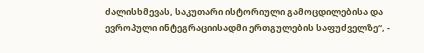ძალისხმევას, საკუთარი ისტორიული გამოცდილებისა და ევროპული ინტეგრაციისადმი ერთგულების საფუძველზე“, -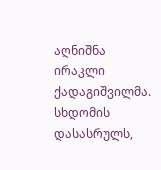აღნიშნა ირაკლი ქადაგიშვილმა.
სხდომის დასასრულს,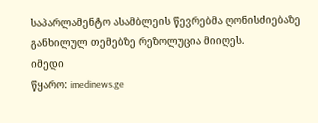საპარლამენტო ასამბლეის წევრებმა ღონისძიებაზე განხილულ თემებზე რეზოლუცია მიიღეს.
იმედი
წყარო: imedinews.ge